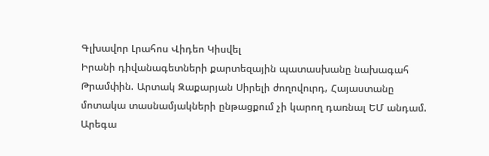Գլխավոր Լրահոս Վիդեո Կիսվել
Իրանի դիվանագետների քարտեզային պատասխանը նախագահ Թրամփին. Արտակ Զաքարյան Սիրելի ժողովուրդ, Հայաստանը մոտակա տասնամյակների ընթացքում չի կարող դառնալ ԵՄ անդամ. Արեգա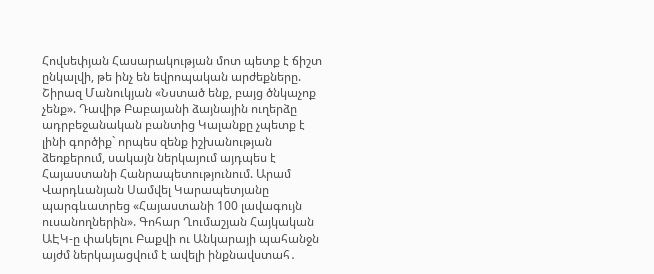Հովսեփյան Հասարակության մոտ պետք է ճիշտ ընկալվի, թե ինչ են եվրոպական արժեքները. Շիրազ Մանուկյան «Նստած ենք, բայց ծնկաչոք չենք». Դավիթ Բաբայանի ձայնային ուղերձը ադրբեջանական բանտից Կալանքը չպետք է լինի գործիք` որպես զենք իշխանության ձեռքերում, սակայն ներկայում այդպես է Հայաստանի Հանրապետությունում. Արամ Վարդևանյան Սամվել Կարապետյանը պարգևատրեց «Հայաստանի 100 լավագույն ուսանողներին». Գոհար Ղումաշյան Հայկական ԱԷԿ-ը փակելու Բաքվի ու Անկարայի պահանջն այժմ ներկայացվում է ավելի ինքնավստահ․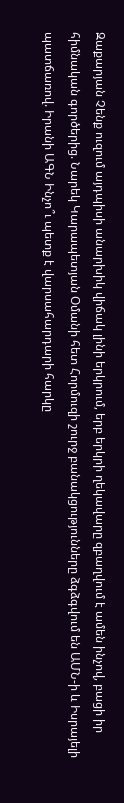Զաքարյան Չենք ուզում այդպիսի անարխիկ վիճակ լինի երկրում, երբ երկրի ղեկավարը զբաղվում է ամեն ինչով, բացի իր հիմնական գործերից. Նարեկ Կարապետյան Օմանի հետ Հորմուզի շուրջ բանակցությունները ձգձգվում են ԱՄՆ-ի և Իսրայելի պատճառով. Իրանի ԱԳՆ Ինչո՞ւ պետք է վարսահարդարի հարկը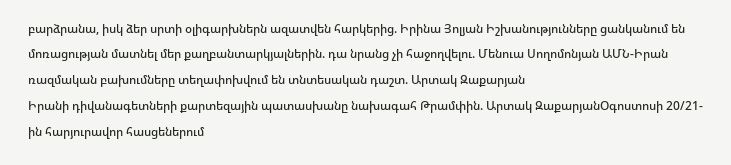բարձրանա, իսկ ձեր սրտի օլիգարխներն ազատվեն հարկերից. Իրինա Յոլյան Իշխանությունները ցանկանում են մոռացության մատնել մեր քաղբանտարկյալներին. դա նրանց չի հաջողվելու. Մենուա Սողոմոնյան ԱՄՆ-Իրան ռազմական բախումները տեղափոխվում են տնտեսական դաշտ. Արտակ Զաքարյան
Իրանի դիվանագետների քարտեզային պատասխանը նախագահ Թրամփին. Արտակ ԶաքարյանՕգոստոսի 20/21-ին հարյուրավոր հասցեներում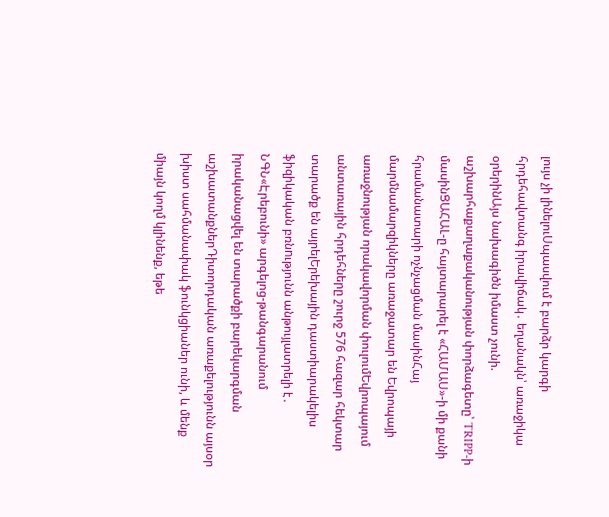լույս չի լինելուՍպասվում է բարձր կարգի հրդեհավտանգ իրավիճակ․ եղանակն՝ առաջիկա օրերինԱյս նախագիծն իմաստ չունի. աշխարհաքաղաքականության փորձագետը՝ TRIPP-ի մասինՑԱՀԱԼ-ը հայտարարել է «ՀԱՄԱՍ»-ի մի քանի հրամանատարի ոչնչացման մասինՀայ մարմնամարզիկները առաջատար են Եվրոպայի առաջնության որակավորման փուլումԵվրոպայում անտառային հրդեհները շուրջ 576 հազար հեկտար տարածք են այրելԵրեխային դաստիարակելիս ֆիզիկական բռնnւթյունն անթույլատրելի է․ ՆԳՆ«Էրեբունի» արգելոց-թանգարանում իրականացվել են տարածքի բարեկարգման աշխատանքներԴիտորդական առաքելությունն այսօր խիստ սահմանափակ ֆունկցիաներ ունի, և մենք միայն կողմ կլինենք, եթե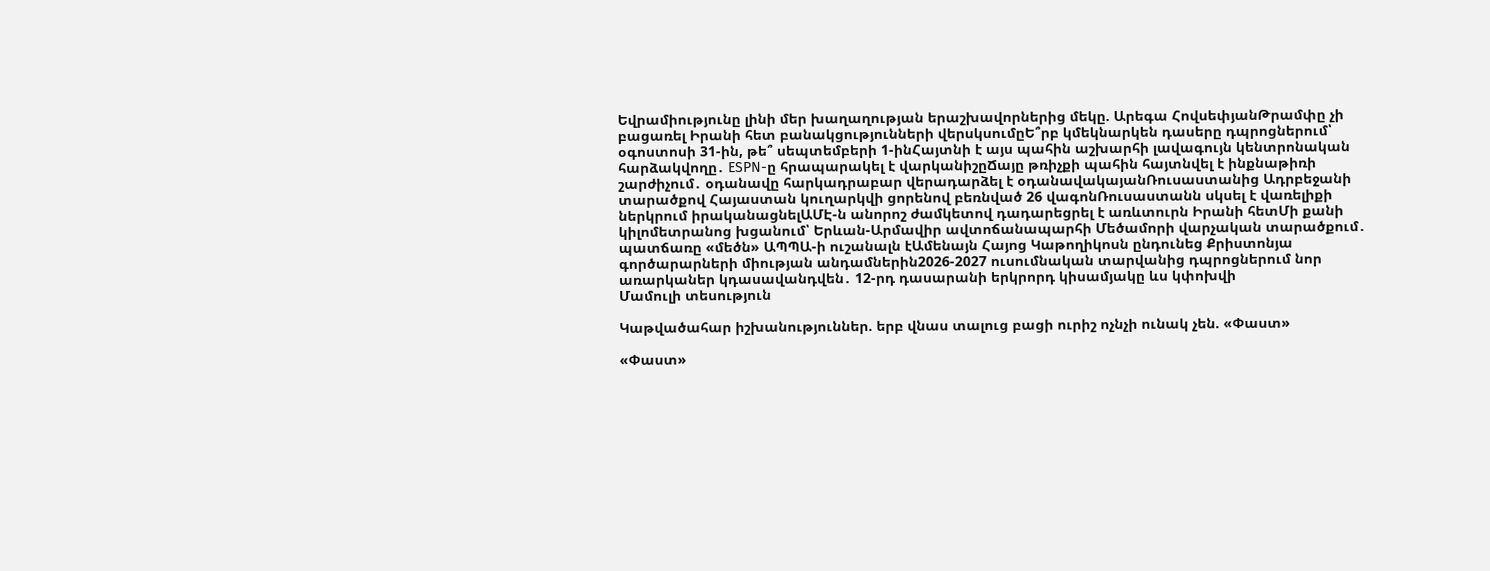Եվրամիությունը լինի մեր խաղաղության երաշխավորներից մեկը. Արեգա ՀովսեփյանԹրամփը չի բացառել Իրանի հետ բանակցությունների վերսկսումըԵ՞րբ կմեկնարկեն դասերը դպրոցներում՝ օգոստոսի 31-ին, թե՞ սեպտեմբերի 1-ինՀայտնի է այս պահին աշխարհի լավագույն կենտրոնական հարձակվողը․ ESPN-ը հրապարակել է վարկանիշըՃայը թռիչքի պահին հայտնվել է ինքնաթիռի շարժիչում․ օդանավը հարկադրաբար վերադարձել է օդանավակայանՌուսաստանից Ադրբեջանի տարածքով Հայաստան կուղարկվի ցորենով բեռնված 26 վագոնՌուսաստանն սկսել է վառելիքի ներկրում իրականացնելԱՄԷ-ն անորոշ ժամկետով դադարեցրել է առևտուրն Իրանի հետՄի քանի կիլոմետրանոց խցանում՝ Երևան-Արմավիր ավտոճանապարհի Մեծամորի վարչական տարածքում․ պատճառը «մեծն» ԱՊՊԱ-ի ուշանալն էԱմենայն Հայոց Կաթողիկոսն ընդունեց Քրիստոնյա գործարարների միության անդամներին2026-2027 ուսումնական տարվանից դպրոցներում նոր առարկաներ կդասավանդվեն․ 12-րդ դասարանի երկրորդ կիսամյակը ևս կփոխվի
Մամուլի տեսություն

Կաթվածահար իշխանություններ. երբ վնաս տալուց բացի ուրիշ ոչնչի ունակ չեն. «Փաստ»

«Փաստ»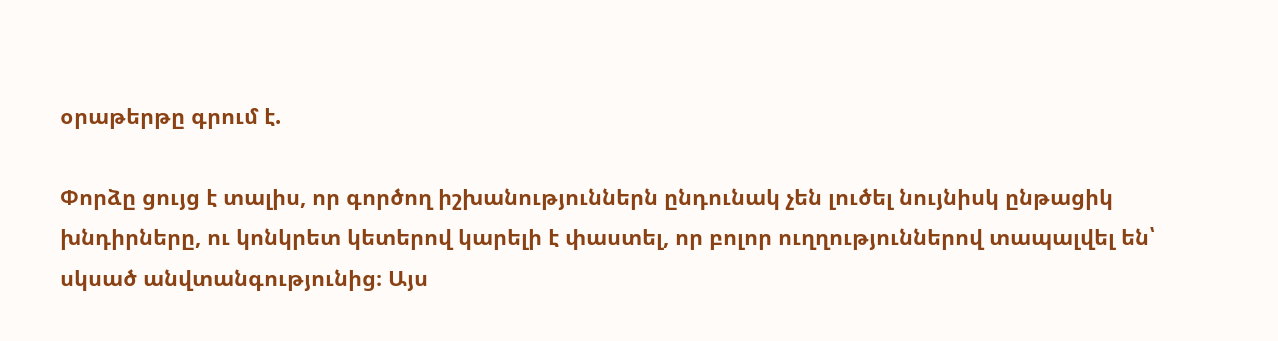օրաթերթը գրում է.

Փորձը ցույց է տալիս, որ գործող իշխանություններն ընդունակ չեն լուծել նույնիսկ ընթացիկ խնդիրները, ու կոնկրետ կետերով կարելի է փաստել, որ բոլոր ուղղություններով տապալվել են՝ սկսած անվտանգությունից։ Այս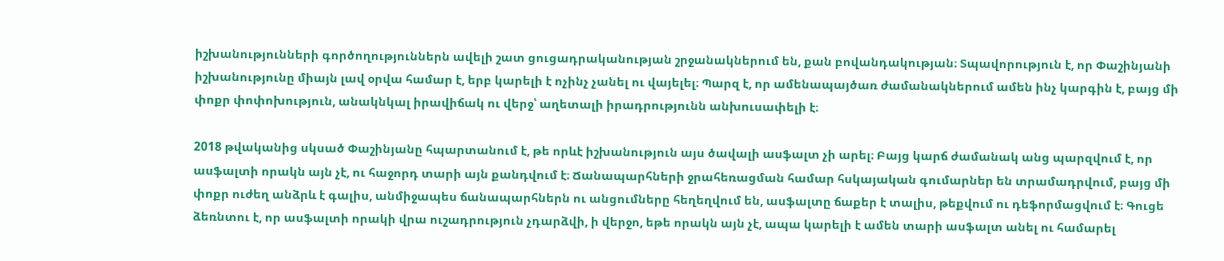իշխանությունների գործողություններն ավելի շատ ցուցադրականության շրջանակներում են, քան բովանդակության։ Տպավորություն է, որ Փաշինյանի իշխանությունը միայն լավ օրվա համար է, երբ կարելի է ոչինչ չանել ու վայելել։ Պարզ է, որ ամենապայծառ ժամանակներում ամեն ինչ կարգին է, բայց մի փոքր փոփոխություն, անակնկալ իրավիճակ ու վերջ՝ աղետալի իրադրությունն անխուսափելի է։

2018 թվականից սկսած Փաշինյանը հպարտանում է, թե որևէ իշխանություն այս ծավալի ասֆալտ չի արել։ Բայց կարճ ժամանակ անց պարզվում է, որ ասֆալտի որակն այն չէ, ու հաջորդ տարի այն քանդվում է։ Ճանապարհների ջրահեռացման համար հսկայական գումարներ են տրամադրվում, բայց մի փոքր ուժեղ անձրև է գալիս, անմիջապես ճանապարհներն ու անցումները հեղեղվում են, ասֆալտը ճաքեր է տալիս, թեքվում ու դեֆորմացվում է։ Գուցե ձեռնտու է, որ ասֆալտի որակի վրա ուշադրություն չդարձվի, ի վերջո, եթե որակն այն չէ, ապա կարելի է ամեն տարի ասֆալտ անել ու համարել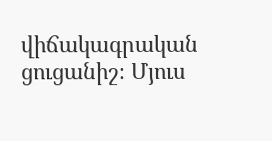վիճակագրական ցուցանիշ։ Մյուս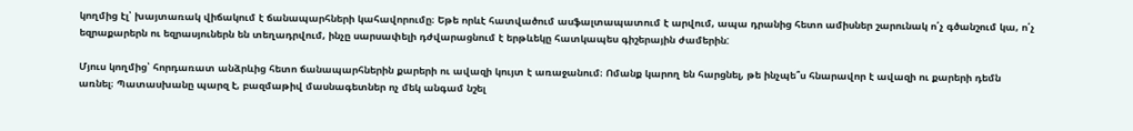կողմից էլ՝ խայտառակ վիճակում է ճանապարհների կահավորումը։ Եթե որևէ հատվածում ասֆալտապատում է արվում, ապա դրանից հետո ամիսներ շարունակ ո՛չ գծանշում կա, ո՛չ եզրաքարերն ու եզրասյուներն են տեղադրվում, ինչը սարսափելի դժվարացնում է երթևեկը հատկապես գիշերային ժամերին:

Մյուս կողմից՝ հորդառատ անձրևից հետո ճանապարհներին քարերի ու ավազի կույտ է առաջանում։ Ոմանք կարող են հարցնել, թե ինչպե՞ս հնարավոր է ավազի ու քարերի դեմն առնել։ Պատասխանը պարզ է, բազմաթիվ մասնագետներ ոչ մեկ անգամ նշել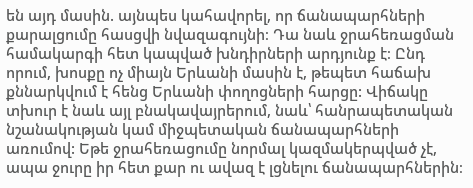են այդ մասին. այնպես կահավորել, որ ճանապարհների քարալցումը հասցվի նվազագույնի։ Դա նաև ջրահեռացման համակարգի հետ կապված խնդիրների արդյունք է։ Ընդ որում, խոսքը ոչ միայն Երևանի մասին է, թեպետ հաճախ քննարկվում է հենց Երևանի փողոցների հարցը: Վիճակը տխուր է նաև այլ բնակավայրերում, նաև՝ հանրապետական նշանակության կամ միջպետական ճանապարհների առումով: Եթե ջրահեռացումը նորմալ կազմակերպված չէ, ապա ջուրը իր հետ քար ու ավազ է լցնելու ճանապարհներին։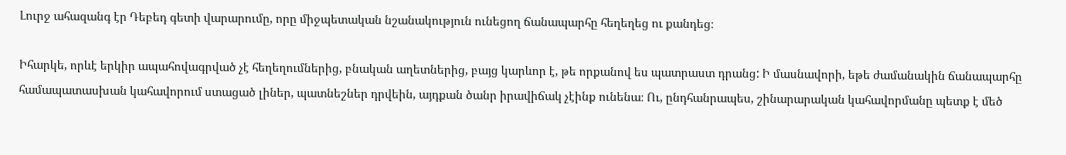Լուրջ ահազանգ էր Դեբեդ գետի վարարումը, որը միջպետական նշանակություն ունեցող ճանապարհը հեղեղեց ու քանդեց։

Իհարկե, որևէ երկիր ապահովագրված չէ հեղեղումներից, բնական աղետներից, բայց կարևոր է, թե որքանով ես պատրաստ դրանց: Ի մասնավորի, եթե ժամանակին ճանապարհը համապատասխան կահավորում ստացած լիներ, պատնեշներ դրվեին, այդքան ծանր իրավիճակ չէինք ունենա։ Ու, ընդհանրապես, շինարարական կահավորմանը պետք է մեծ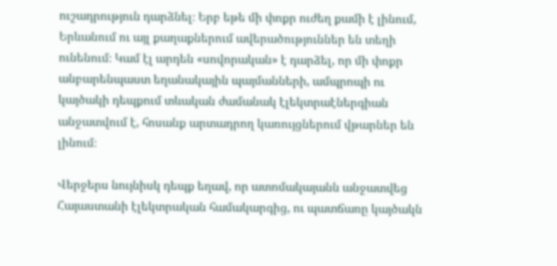ուշադրություն դարձնել։ Երբ եթե մի փոքր ուժեղ քամի է լինում, Երևանում ու այլ քաղաքներում ավերածություններ են տեղի ունենում։ Կամ էլ արդեն «սովորական» է դարձել, որ մի փոքր անբարենպաստ եղանակային պայմանների, ամպրոպի ու կայծակի դեպքում տևական ժամանակ էլեկտրաէներգիան անջատվում է, հոսանք արտադրող կառույցներում վթարներ են լինում։

Վերջերս նույնիսկ դեպք եղավ, որ ատոմակայանն անջատվեց Հայաստանի էլեկտրական համակարգից, ու պատճառը կայծակն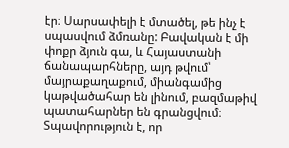էր։ Սարսափելի է մտածել, թե ինչ է սպասվում ձմռանը: Բավական է մի փոքր ձյուն գա, և Հայաստանի ճանապարհները, այդ թվում՝ մայրաքաղաքում, միանգամից կաթվածահար են լինում, բազմաթիվ պատահարներ են գրանցվում։ Տպավորություն է, որ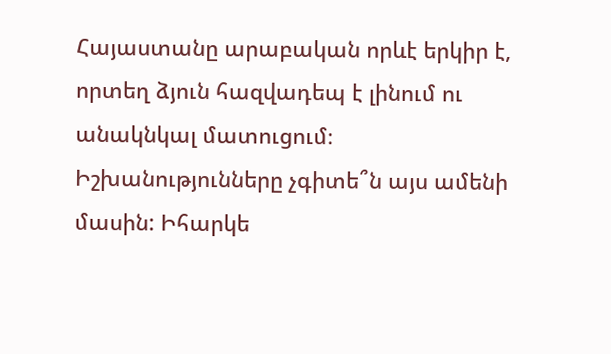Հայաստանը արաբական որևէ երկիր է, որտեղ ձյուն հազվադեպ է լինում ու անակնկալ մատուցում։ Իշխանությունները չգիտե՞ն այս ամենի մասին: Իհարկե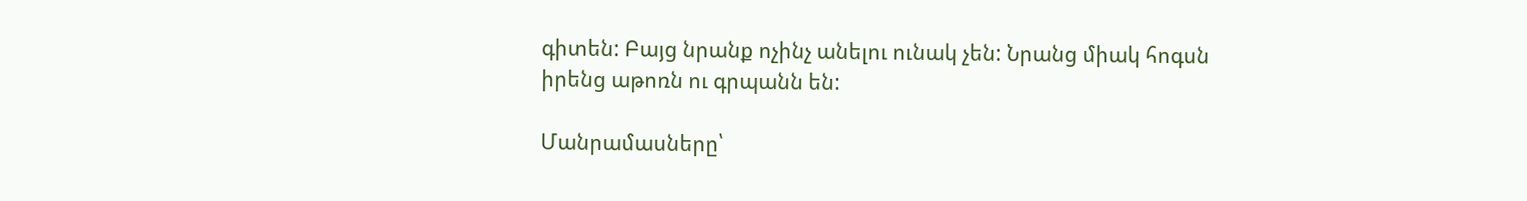գիտեն: Բայց նրանք ոչինչ անելու ունակ չեն: Նրանց միակ հոգսն իրենց աթոռն ու գրպանն են:

Մանրամասները՝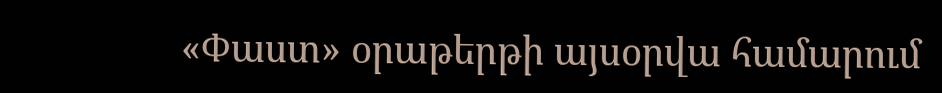«Փաստ» օրաթերթի այսօրվա համարում